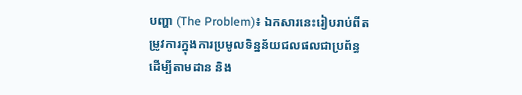បញ្ហា (The Problem)៖ ឯកសារនេះរៀបរាប់ពីតម្រូវការក្នុងការប្រមូលទិន្នន័យជលផលជាប្រព័ន្ធ ដើម្បីតាមដាន និង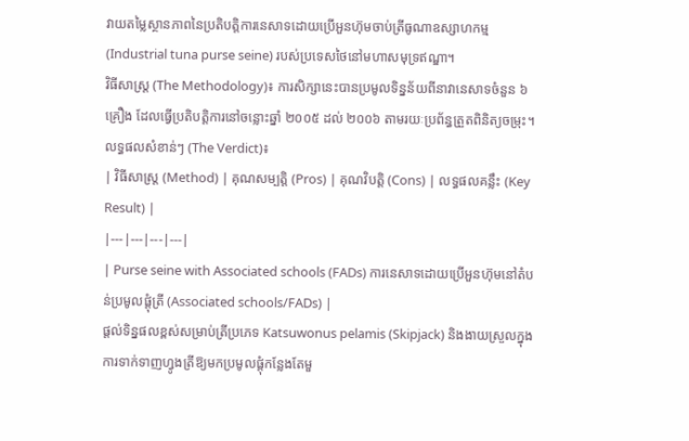វាយតម្លៃស្ថានភាពនៃប្រតិបត្តិការនេសាទដោយប្រើអួនហ៊ុមចាប់ត្រីធូណាឧស្សាហកម្ម (Industrial tuna purse seine) របស់ប្រទេសថៃនៅមហាសមុទ្រឥណ្ឌា។
វិធីសាស្ត្រ (The Methodology)៖ ការសិក្សានេះបានប្រមូលទិន្នន័យពីនាវានេសាទចំនួន ៦ គ្រឿង ដែលធ្វើប្រតិបត្តិការនៅចន្លោះឆ្នាំ ២០០៥ ដល់ ២០០៦ តាមរយៈប្រព័ន្ធត្រួតពិនិត្យចម្រុះ។
លទ្ធផលសំខាន់ៗ (The Verdict)៖
| វិធីសាស្ត្រ (Method) | គុណសម្បត្តិ (Pros) | គុណវិបត្តិ (Cons) | លទ្ធផលគន្លឹះ (Key Result) |
|---|---|---|---|
| Purse seine with Associated schools (FADs) ការនេសាទដោយប្រើអួនហ៊ុមនៅតំបន់ប្រមូលផ្តុំត្រី (Associated schools/FADs) |
ផ្តល់ទិន្នផលខ្ពស់សម្រាប់ត្រីប្រភេទ Katsuwonus pelamis (Skipjack) និងងាយស្រួលក្នុងការទាក់ទាញហ្វូងត្រីឱ្យមកប្រមូលផ្តុំកន្លែងតែមួ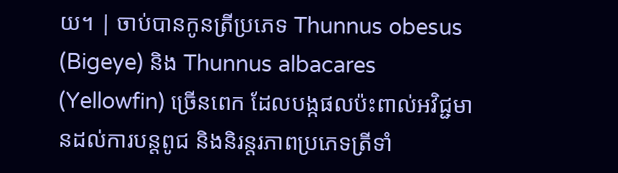យ។ | ចាប់បានកូនត្រីប្រភេទ Thunnus obesus (Bigeye) និង Thunnus albacares (Yellowfin) ច្រើនពេក ដែលបង្កផលប៉ះពាល់អវិជ្ជមានដល់ការបន្តពូជ និងនិរន្តរភាពប្រភេទត្រីទាំ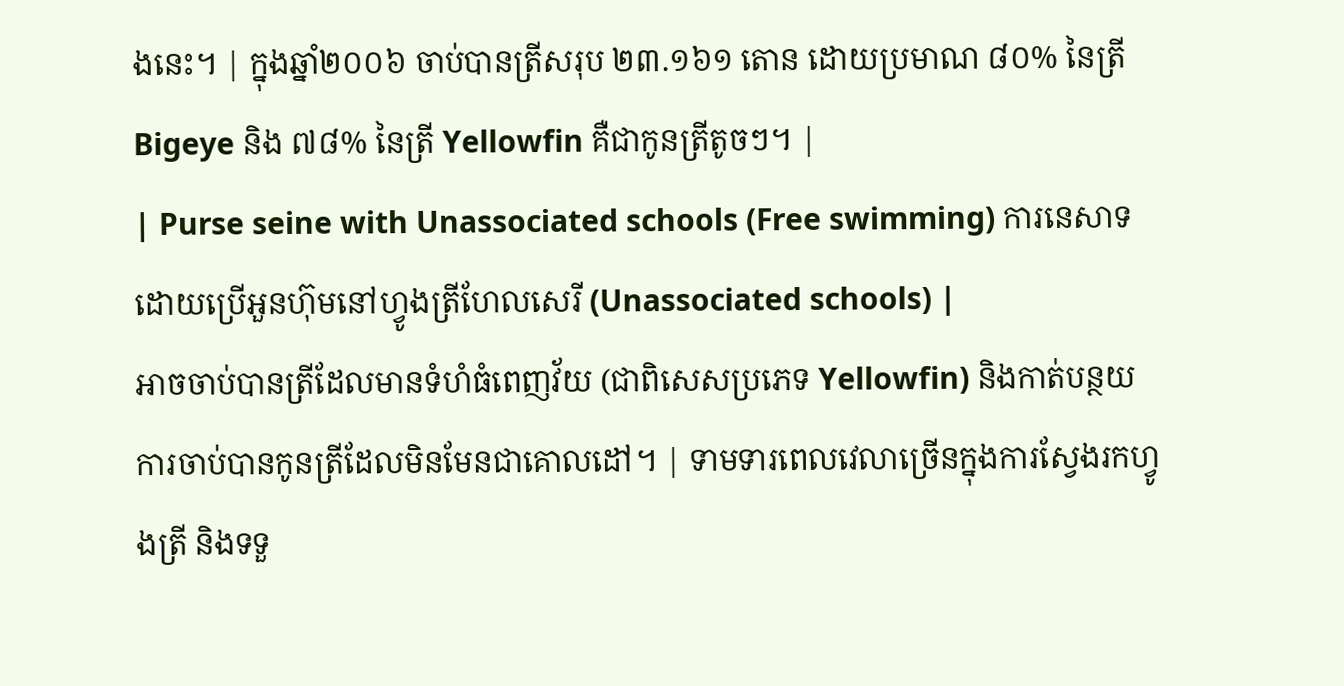ងនេះ។ | ក្នុងឆ្នាំ២០០៦ ចាប់បានត្រីសរុប ២៣.១៦១ តោន ដោយប្រមាណ ៨០% នៃត្រី Bigeye និង ៧៨% នៃត្រី Yellowfin គឺជាកូនត្រីតូចៗ។ |
| Purse seine with Unassociated schools (Free swimming) ការនេសាទដោយប្រើអួនហ៊ុមនៅហ្វូងត្រីហែលសេរី (Unassociated schools) |
អាចចាប់បានត្រីដែលមានទំហំធំពេញវ័យ (ជាពិសេសប្រភេទ Yellowfin) និងកាត់បន្ថយការចាប់បានកូនត្រីដែលមិនមែនជាគោលដៅ។ | ទាមទារពេលវេលាច្រើនក្នុងការស្វែងរកហ្វូងត្រី និងទទួ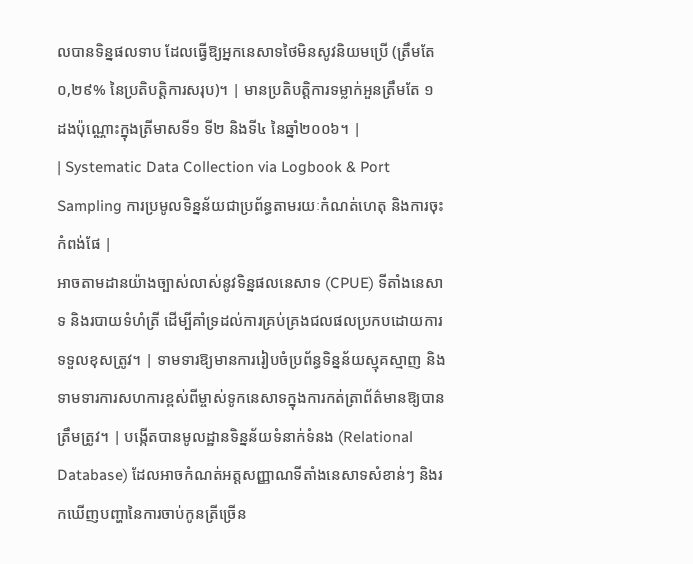លបានទិន្នផលទាប ដែលធ្វើឱ្យអ្នកនេសាទថៃមិនសូវនិយមប្រើ (ត្រឹមតែ ០,២៩% នៃប្រតិបត្តិការសរុប)។ | មានប្រតិបត្តិការទម្លាក់អួនត្រឹមតែ ១ ដងប៉ុណ្ណោះក្នុងត្រីមាសទី១ ទី២ និងទី៤ នៃឆ្នាំ២០០៦។ |
| Systematic Data Collection via Logbook & Port Sampling ការប្រមូលទិន្នន័យជាប្រព័ន្ធតាមរយៈកំណត់ហេតុ និងការចុះកំពង់ផែ |
អាចតាមដានយ៉ាងច្បាស់លាស់នូវទិន្នផលនេសាទ (CPUE) ទីតាំងនេសាទ និងរបាយទំហំត្រី ដើម្បីគាំទ្រដល់ការគ្រប់គ្រងជលផលប្រកបដោយការទទួលខុសត្រូវ។ | ទាមទារឱ្យមានការរៀបចំប្រព័ន្ធទិន្នន័យស្មុគស្មាញ និងទាមទារការសហការខ្ពស់ពីម្ចាស់ទូកនេសាទក្នុងការកត់ត្រាព័ត៌មានឱ្យបានត្រឹមត្រូវ។ | បង្កើតបានមូលដ្ឋានទិន្នន័យទំនាក់ទំនង (Relational Database) ដែលអាចកំណត់អត្តសញ្ញាណទីតាំងនេសាទសំខាន់ៗ និងរកឃើញបញ្ហានៃការចាប់កូនត្រីច្រើន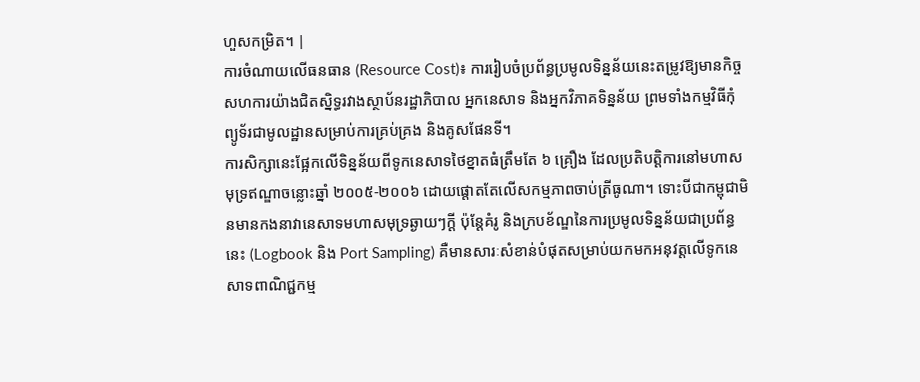ហួសកម្រិត។ |
ការចំណាយលើធនធាន (Resource Cost)៖ ការរៀបចំប្រព័ន្ធប្រមូលទិន្នន័យនេះតម្រូវឱ្យមានកិច្ចសហការយ៉ាងជិតស្និទ្ធរវាងស្ថាប័នរដ្ឋាភិបាល អ្នកនេសាទ និងអ្នកវិភាគទិន្នន័យ ព្រមទាំងកម្មវិធីកុំព្យូទ័រជាមូលដ្ឋានសម្រាប់ការគ្រប់គ្រង និងគូសផែនទី។
ការសិក្សានេះផ្អែកលើទិន្នន័យពីទូកនេសាទថៃខ្នាតធំត្រឹមតែ ៦ គ្រឿង ដែលប្រតិបត្តិការនៅមហាសមុទ្រឥណ្ឌាចន្លោះឆ្នាំ ២០០៥-២០០៦ ដោយផ្តោតតែលើសកម្មភាពចាប់ត្រីធូណា។ ទោះបីជាកម្ពុជាមិនមានកងនាវានេសាទមហាសមុទ្រឆ្ងាយៗក្តី ប៉ុន្តែគំរូ និងក្របខ័ណ្ឌនៃការប្រមូលទិន្នន័យជាប្រព័ន្ធនេះ (Logbook និង Port Sampling) គឺមានសារៈសំខាន់បំផុតសម្រាប់យកមកអនុវត្តលើទូកនេសាទពាណិជ្ជកម្ម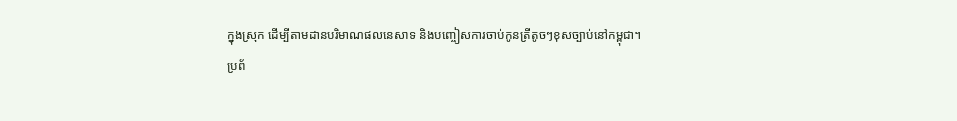ក្នុងស្រុក ដើម្បីតាមដានបរិមាណផលនេសាទ និងបញ្ចៀសការចាប់កូនត្រីតូចៗខុសច្បាប់នៅកម្ពុជា។
ប្រព័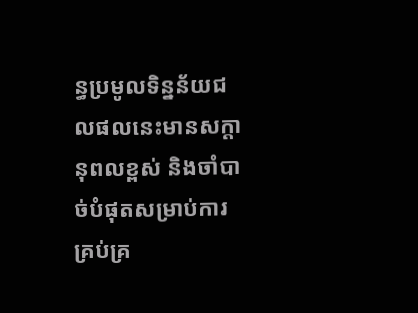ន្ធប្រមូលទិន្នន័យជលផលនេះមានសក្តានុពលខ្ពស់ និងចាំបាច់បំផុតសម្រាប់ការគ្រប់គ្រ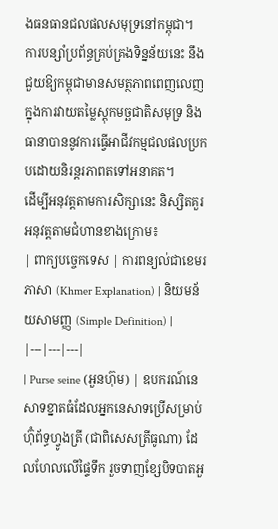ងធនធានជលផលសមុទ្រនៅកម្ពុជា។
ការបន្សាំប្រព័ន្ធគ្រប់គ្រងទិន្នន័យនេះ នឹងជួយឱ្យកម្ពុជាមានសមត្ថភាពពេញលេញក្នុងការវាយតម្លៃស្តុកមច្ឆជាតិសមុទ្រ និងធានាបាននូវការធ្វើអាជីវកម្មជលផលប្រកបដោយនិរន្តរភាពតទៅអនាគត។
ដើម្បីអនុវត្តតាមការសិក្សានេះ និស្សិតគួរអនុវត្តតាមជំហានខាងក្រោម៖
| ពាក្យបច្ចេកទេស | ការពន្យល់ជាខេមរភាសា (Khmer Explanation) | និយមន័យសាមញ្ញ (Simple Definition) |
|---|---|---|
| Purse seine (អួនហ៊ុម) | ឧបករណ៍នេសាទខ្នាតធំដែលអ្នកនេសាទប្រើសម្រាប់ហ៊ុំព័ទ្ធហ្វូងត្រី (ជាពិសេសត្រីធូណា) ដែលហែលលើផ្ទៃទឹក រួចទាញខ្សែបិទបាតអួ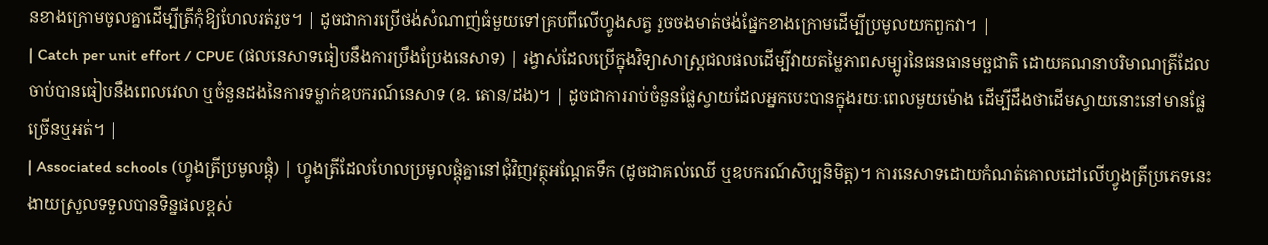នខាងក្រោមចូលគ្នាដើម្បីត្រីកុំឱ្យហែលរត់រួច។ | ដូចជាការប្រើថង់សំណាញ់ធំមួយទៅគ្របពីលើហ្វូងសត្វ រួចចងមាត់ថង់ផ្នែកខាងក្រោមដើម្បីប្រមូលយកពួកវា។ |
| Catch per unit effort / CPUE (ផលនេសាទធៀបនឹងការប្រឹងប្រែងនេសាទ) | រង្វាស់ដែលប្រើក្នុងវិទ្យាសាស្ត្រជលផលដើម្បីវាយតម្លៃភាពសម្បូរនៃធនធានមច្ឆជាតិ ដោយគណនាបរិមាណត្រីដែលចាប់បានធៀបនឹងពេលវេលា ឬចំនួនដងនៃការទម្លាក់ឧបករណ៍នេសាទ (ឧ. តោន/ដង)។ | ដូចជាការរាប់ចំនួនផ្លែស្វាយដែលអ្នកបេះបានក្នុងរយៈពេលមួយម៉ោង ដើម្បីដឹងថាដើមស្វាយនោះនៅមានផ្លែច្រើនឬអត់។ |
| Associated schools (ហ្វូងត្រីប្រមូលផ្តុំ) | ហ្វូងត្រីដែលហែលប្រមូលផ្តុំគ្នានៅជុំវិញវត្ថុអណ្តែតទឹក (ដូចជាគល់ឈើ ឬឧបករណ៍សិប្បនិមិត្ត)។ ការនេសាទដោយកំណត់គោលដៅលើហ្វូងត្រីប្រភេទនេះងាយស្រួលទទួលបានទិន្នផលខ្ពស់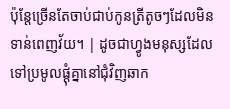ប៉ុន្តែច្រើនតែចាប់ជាប់កូនត្រីតូចៗដែលមិនទាន់ពេញវ័យ។ | ដូចជាហ្វូងមនុស្សដែលទៅប្រមូលផ្តុំគ្នានៅជុំវិញឆាក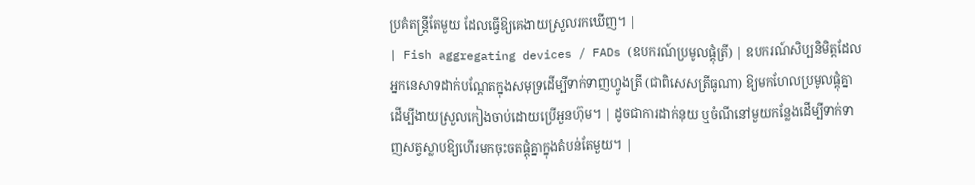ប្រគំតន្ត្រីតែមួយ ដែលធ្វើឱ្យគេងាយស្រួលរកឃើញ។ |
| Fish aggregating devices / FADs (ឧបករណ៍ប្រមូលផ្តុំត្រី) | ឧបករណ៍សិប្បនិមិត្តដែលអ្នកនេសាទដាក់បណ្តែតក្នុងសមុទ្រដើម្បីទាក់ទាញហ្វូងត្រី (ជាពិសេសត្រីធូណា) ឱ្យមកហែលប្រមូលផ្តុំគ្នាដើម្បីងាយស្រួលកៀងចាប់ដោយប្រើអួនហ៊ុម។ | ដូចជាការដាក់នុយ ឬចំណីនៅមួយកន្លែងដើម្បីទាក់ទាញសត្វស្លាបឱ្យហើរមកចុះចតផ្តុំគ្នាក្នុងតំបន់តែមួយ។ |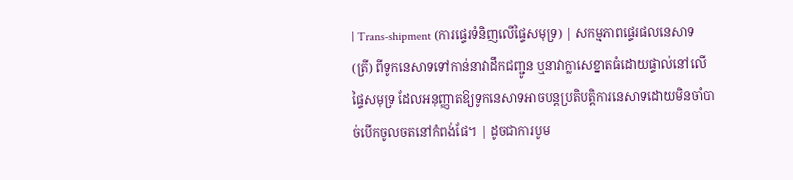| Trans-shipment (ការផ្ទេរទំនិញលើផ្ទៃសមុទ្រ) | សកម្មភាពផ្ទេរផលនេសាទ (ត្រី) ពីទូកនេសាទទៅកាន់នាវាដឹកជញ្ជូន ឬនាវាក្លាសេខ្នាតធំដោយផ្ទាល់នៅលើផ្ទៃសមុទ្រ ដែលអនុញ្ញាតឱ្យទូកនេសាទអាចបន្តប្រតិបត្តិការនេសាទដោយមិនចាំបាច់បើកចូលចតនៅកំពង់ផែ។ | ដូចជាការបូម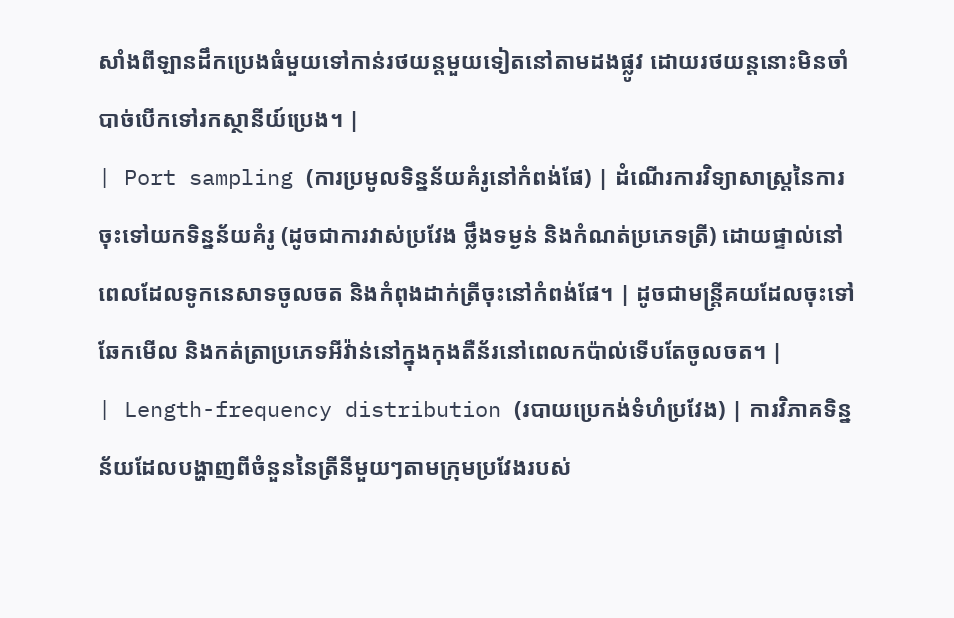សាំងពីឡានដឹកប្រេងធំមួយទៅកាន់រថយន្តមួយទៀតនៅតាមដងផ្លូវ ដោយរថយន្តនោះមិនចាំបាច់បើកទៅរកស្ថានីយ៍ប្រេង។ |
| Port sampling (ការប្រមូលទិន្នន័យគំរូនៅកំពង់ផែ) | ដំណើរការវិទ្យាសាស្ត្រនៃការចុះទៅយកទិន្នន័យគំរូ (ដូចជាការវាស់ប្រវែង ថ្លឹងទម្ងន់ និងកំណត់ប្រភេទត្រី) ដោយផ្ទាល់នៅពេលដែលទូកនេសាទចូលចត និងកំពុងដាក់ត្រីចុះនៅកំពង់ផែ។ | ដូចជាមន្ត្រីគយដែលចុះទៅឆែកមើល និងកត់ត្រាប្រភេទអីវ៉ាន់នៅក្នុងកុងតឺន័រនៅពេលកប៉ាល់ទើបតែចូលចត។ |
| Length-frequency distribution (របាយប្រេកង់ទំហំប្រវែង) | ការវិភាគទិន្នន័យដែលបង្ហាញពីចំនួននៃត្រីនីមួយៗតាមក្រុមប្រវែងរបស់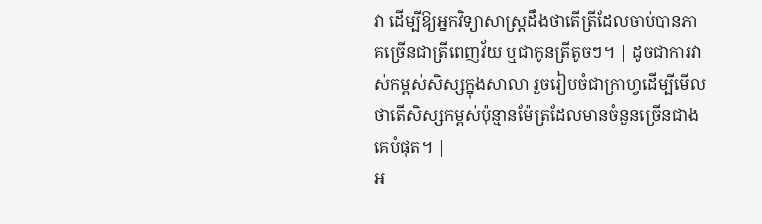វា ដើម្បីឱ្យអ្នកវិទ្យាសាស្ត្រដឹងថាតើត្រីដែលចាប់បានភាគច្រើនជាត្រីពេញវ័យ ឬជាកូនត្រីតូចៗ។ | ដូចជាការវាស់កម្ពស់សិស្សក្នុងសាលា រួចរៀបចំជាក្រាហ្វដើម្បីមើលថាតើសិស្សកម្ពស់ប៉ុន្មានម៉ែត្រដែលមានចំនួនច្រើនជាងគេបំផុត។ |
អ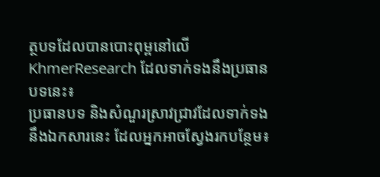ត្ថបទដែលបានបោះពុម្ពនៅលើ KhmerResearch ដែលទាក់ទងនឹងប្រធានបទនេះ៖
ប្រធានបទ និងសំណួរស្រាវជ្រាវដែលទាក់ទងនឹងឯកសារនេះ ដែលអ្នកអាចស្វែងរកបន្ថែម៖